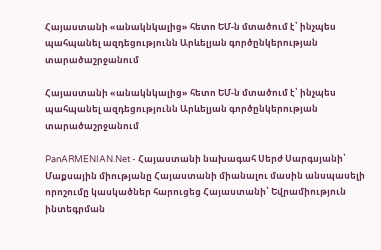Հայաստանի «անակնկալից» հետո ԵՄ-ն մտածում է՝ ինչպես պահպանել ազդեցությունն Արևելյան գործընկերության տարածաշրջանում

Հայաստանի «անակնկալից» հետո ԵՄ-ն մտածում է՝ ինչպես պահպանել ազդեցությունն Արևելյան գործընկերության տարածաշրջանում

PanARMENIAN.Net - Հայաստանի նախագահ Սերժ Սարգսյանի՝ Մաքսային միությանը Հայաստանի միանալու մասին անսպասելի որոշումը կասկածներ հարուցեց Հայաստանի՝ Եվրամիություն ինտեգրման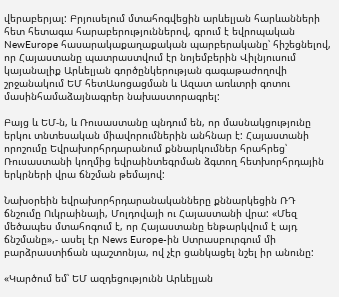վերաբերյալ: Բրյուսելում մտահոգվեցին արևելյան հարևանների հետ հետագա հարաբերություններով, գրում է եվրոպական NewEurope հասարակաքաղաքական պարբերականը՝ հիշեցնելով, որ Հայաստանը պատրաստվում էր նոյեմբերին Վիլնյուսում կայանալիք Արևելյան գործընկերության գագաթաժողովի շրջանակում ԵՄ հետԱսոցացման և Ազատ առևտրի գոտու մասինհամաձայնագրեր նախաստորագրել:

Բայց և ԵՄ-ն, և Ռուսաստանը պնդում են, որ մասնակցությունը երկու տնտեսական միավորումներին անհնար է: Հայաստանի որոշումը Եվրախորհրդարանում քննարկումներ հրահրեց՝ Ռուսաստանի կողմից եվրաինտեգրման ձգտող հետխորհրդային երկրների վրա ճնշման թեմայով:

Նախօրեին եվրախորհրդարանականները քննարկեցին ՌԴ ճնշումը Ուկրաինայի, Մոլդովայի ու Հայաստանի վրա: «Մեզ մեծապես մտահոգում է, որ Հայաստանը ենթարկվում է այդ ճնշմանը»,- ասել էր News Europe-ին Ստրասբուրգում մի բարձրաստիճան պաշտոնյա, ով չէր ցանկացել նշել իր անունը:

«Կարծում եմ՝ ԵՄ ազդեցությունն Արևելյան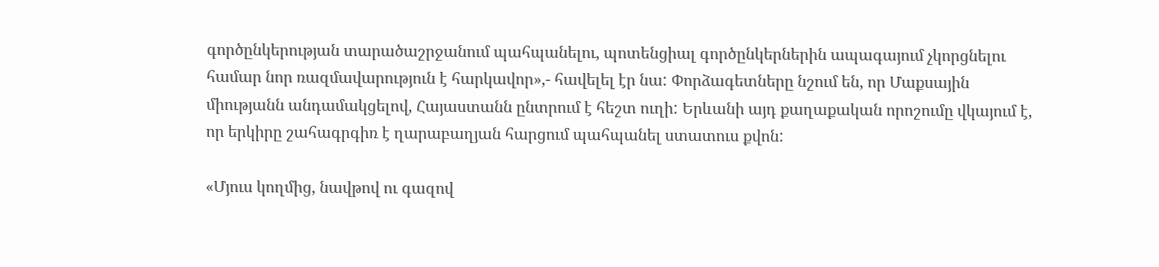գործընկերության տարածաշրջանում պահպանելու, պոտենցիալ գործընկերներին ապագայում չկորցնելու համար նոր ռազմավարություն է հարկավոր»,- հավելել էր նա: Փորձագետները նշում են, որ Մաքսային միությանն անդամակցելով, Հայաստանն ընտրում է հեշտ ուղի: Երևանի այդ քաղաքական որոշումը վկայում է, որ երկիրը շահագրգիռ է ղարաբաղյան հարցում պահպանել ստատուս քվոն:

«Մյուս կողմից, նավթով ու գազով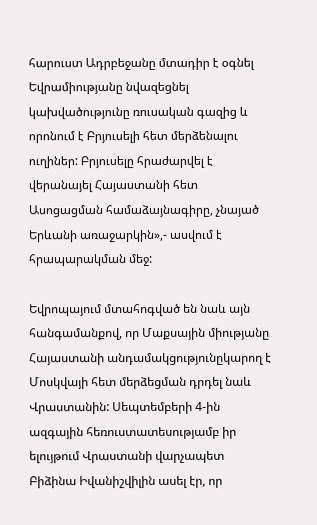հարուստ Ադրբեջանը մտադիր է օգնել Եվրամիությանը նվազեցնել կախվածությունը ռուսական գազից և որոնում է Բրյուսելի հետ մերձենալու ուղիներ: Բրյուսելը հրաժարվել է վերանայել Հայաստանի հետ Ասոցացման համաձայնագիրը, չնայած Երևանի առաջարկին»,- ասվում է հրապարակման մեջ:

Եվրոպայում մտահոգված են նաև այն հանգամանքով, որ Մաքսային միությանը Հայաստանի անդամակցությունըկարող է Մոսկվայի հետ մերձեցման դրդել նաև Վրաստանին: Սեպտեմբերի 4-ին ազգային հեռուստատեսությամբ իր ելույթում Վրաստանի վարչապետ Բիձինա Իվանիշվիլին ասել էր, որ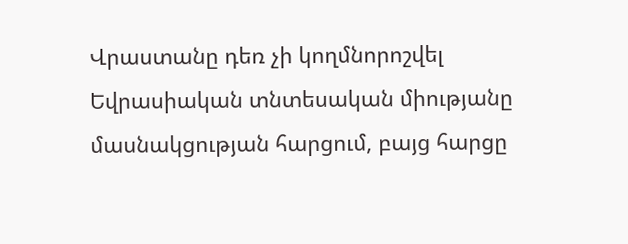Վրաստանը դեռ չի կողմնորոշվել Եվրասիական տնտեսական միությանը մասնակցության հարցում, բայց հարցը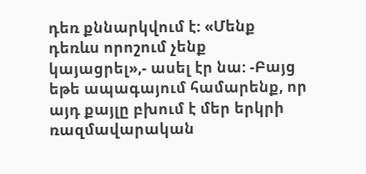դեռ քննարկվում է: «Մենք դեռևս որոշում չենք կայացրել»,- ասել էր նա: -Բայց եթե ապագայում համարենք, որ այդ քայլը բխում է մեր երկրի ռազմավարական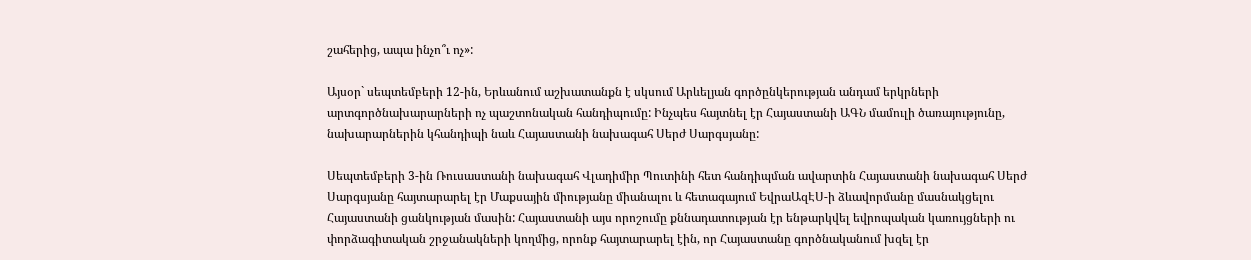շահերից, ապա ինչո՞ւ ոչ»:

Այսօր` սեպտեմբերի 12-ին, Երևանում աշխատանքն է սկսում Արևելյան գործընկերության անդամ երկրների արտգործնախարարների ոչ պաշտոնական հանդիպումը: Ինչպես հայտնել էր Հայաստանի ԱԳՆ մամուլի ծառայությունը, նախարարներին կհանդիպի նաև Հայաստանի նախագահ Սերժ Սարգսյանը:

Սեպտեմբերի 3-ին Ռուսաստանի նախագահ Վլադիմիր Պուտինի հետ հանդիպման ավարտին Հայաստանի նախագահ Սերժ Սարգսյանը հայտարարել էր Մաքսային միությանը միանալու և հետագայում ԵվրաԱզԷՍ-ի ձևավորմանը մասնակցելու Հայաստանի ցանկության մասին: Հայաստանի այս որոշումը քննադատության էր ենթարկվել եվրոպական կառույցների ու փորձագիտական շրջանակների կողմից, որոնք հայտարարել էին, որ Հայաստանը գործնականում խզել էր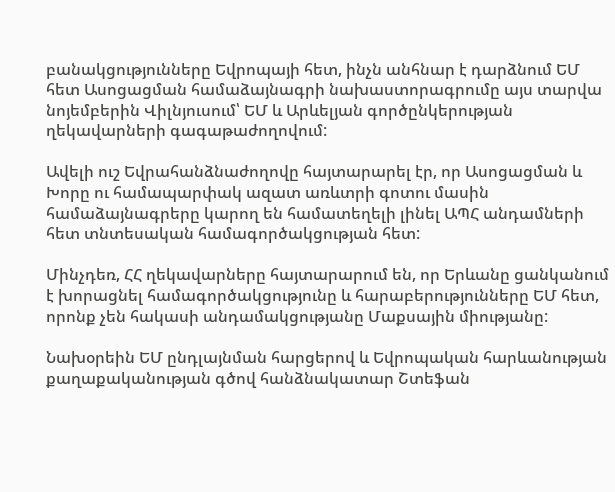բանակցությունները Եվրոպայի հետ, ինչն անհնար է դարձնում ԵՄ հետ Ասոցացման համաձայնագրի նախաստորագրումը այս տարվա նոյեմբերին Վիլնյուսում՝ ԵՄ և Արևելյան գործընկերության ղեկավարների գագաթաժողովում:

Ավելի ուշ Եվրահանձնաժողովը հայտարարել էր, որ Ասոցացման և Խորը ու համապարփակ ազատ առևտրի գոտու մասին համաձայնագրերը կարող են համատեղելի լինել ԱՊՀ անդամների հետ տնտեսական համագործակցության հետ:

Մինչդեռ, ՀՀ ղեկավարները հայտարարում են, որ Երևանը ցանկանում է խորացնել համագործակցությունը և հարաբերությունները ԵՄ հետ, որոնք չեն հակասի անդամակցությանը Մաքսային միությանը:

Նախօրեին ԵՄ ընդլայնման հարցերով և Եվրոպական հարևանության քաղաքականության գծով հանձնակատար Շտեֆան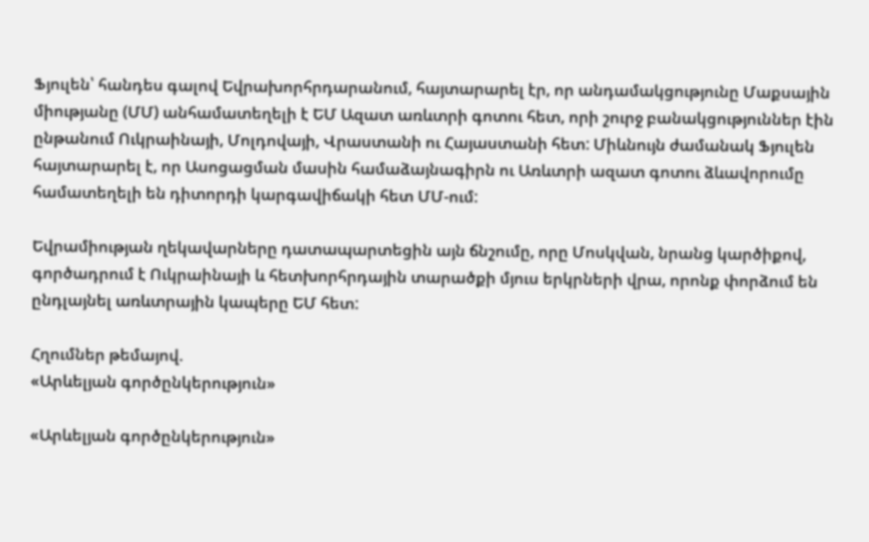Ֆյուլեն՝ հանդես գալով Եվրախորհրդարանում, հայտարարել էր, որ անդամակցությունը Մաքսային միությանը (ՄՄ) անհամատեղելի է ԵՄ Ազատ առևտրի գոտու հետ, որի շուրջ բանակցություններ էին ընթանում Ուկրաինայի, Մոլդովայի, Վրաստանի ու Հայաստանի հետ: Միևնույն ժամանակ Ֆյուլեն հայտարարել է, որ Ասոցացման մասին համաձայնագիրն ու Առևտրի ազատ գոտու ձևավորումը համատեղելի են դիտորդի կարգավիճակի հետ ՄՄ-ում:

Եվրամիության ղեկավարները դատապարտեցին այն ճնշումը, որը Մոսկվան, նրանց կարծիքով, գործադրում է Ուկրաինայի և հետխորհրդային տարածքի մյուս երկրների վրա, որոնք փորձում են ընդլայնել առևտրային կապերը ԵՄ հետ:

Հղումներ թեմայով.
«Արևելյան գործընկերություն»

«Արևելյան գործընկերություն»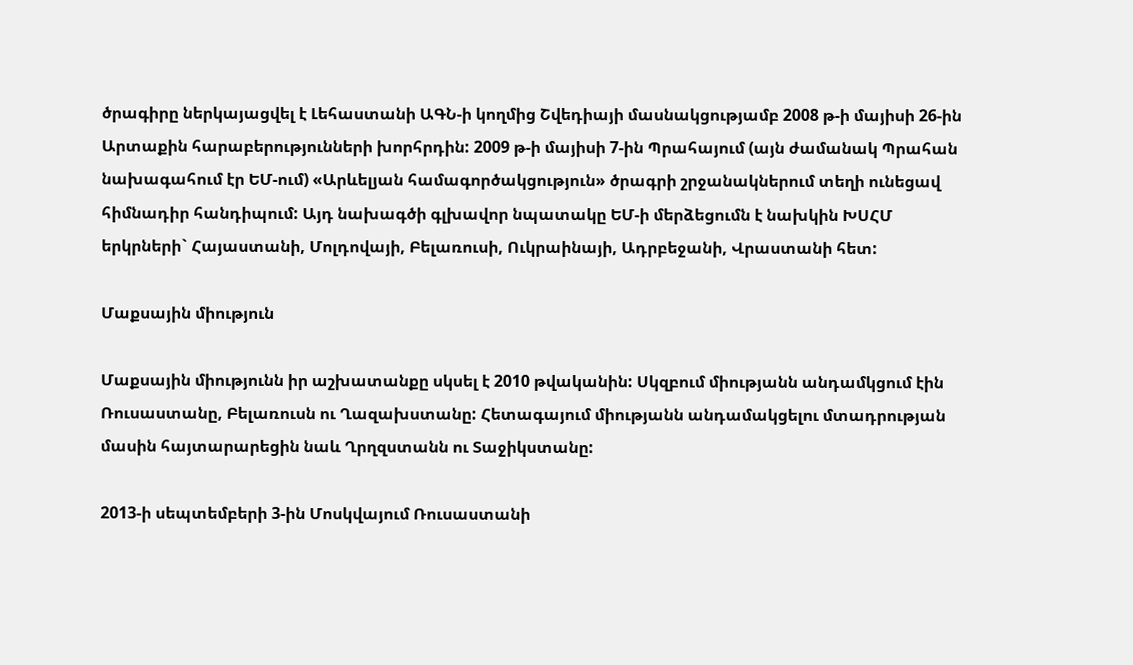ծրագիրը ներկայացվել է Լեհաստանի ԱԳՆ-ի կողմից Շվեդիայի մասնակցությամբ 2008 թ-ի մայիսի 26-ին Արտաքին հարաբերությունների խորհրդին: 2009 թ-ի մայիսի 7-ին Պրահայում (այն ժամանակ Պրահան նախագահում էր ԵՄ-ում) «Արևելյան համագործակցություն» ծրագրի շրջանակներում տեղի ունեցավ հիմնադիր հանդիպում: Այդ նախագծի գլխավոր նպատակը ԵՄ-ի մերձեցումն է նախկին ԽՍՀՄ երկրների` Հայաստանի, Մոլդովայի, Բելառուսի, Ուկրաինայի, Ադրբեջանի, Վրաստանի հետ:

Մաքսային միություն

Մաքսային միությունն իր աշխատանքը սկսել է 2010 թվականին: Սկզբում միությանն անդամկցում էին Ռուսաստանը, Բելառուսն ու Ղազախստանը: Հետագայում միությանն անդամակցելու մտադրության մասին հայտարարեցին նաև Ղրղզստանն ու Տաջիկստանը:

2013-ի սեպտեմբերի 3-ին Մոսկվայում Ռուսաստանի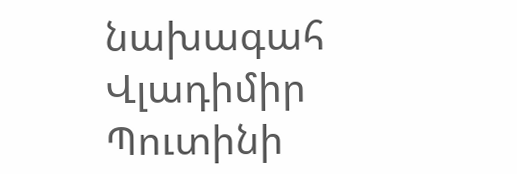նախագահ Վլադիմիր Պուտինի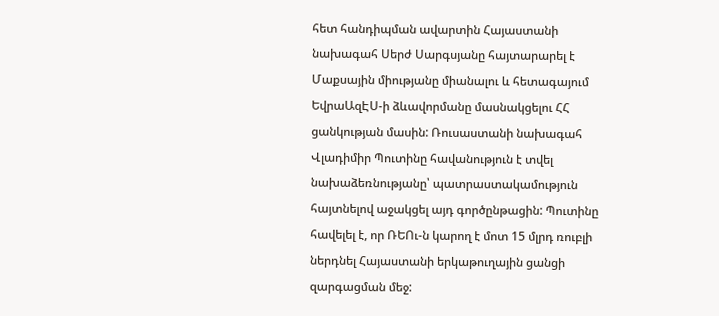հետ հանդիպման ավարտին Հայաստանի նախագահ Սերժ Սարգսյանը հայտարարել է Մաքսային միությանը միանալու և հետագայում ԵվրաԱզԷՍ-ի ձևավորմանը մասնակցելու ՀՀ ցանկության մասին: Ռուսաստանի նախագահ Վլադիմիր Պուտինը հավանություն է տվել նախաձեռնությանը՝ պատրաստակամություն հայտնելով աջակցել այդ գործընթացին: Պուտինը հավելել է, որ ՌԵՈւ-ն կարող է մոտ 15 մլրդ ռուբլի ներդնել Հայաստանի երկաթուղային ցանցի զարգացման մեջ: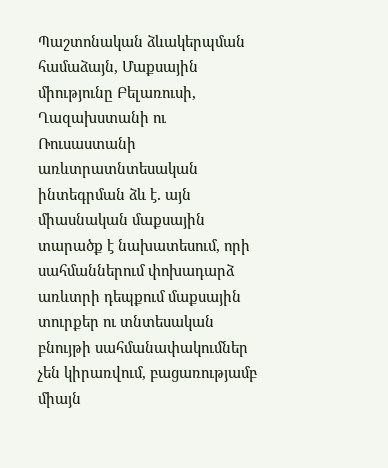Պաշտոնական ձևակերպման համաձայն, Մաքսային միությունը Բելառուսի, Ղազախստանի ու Ռուսաստանի առևտրատնտեսական ինտեգրման ձև է․ այն միասնական մաքսային տարածք է նախատեսում, որի սահմաններում փոխադարձ առևտրի դեպքում մաքսային տուրքեր ու տնտեսական բնույթի սահմանափակումներ չեն կիրառվում, բացառությամբ միայն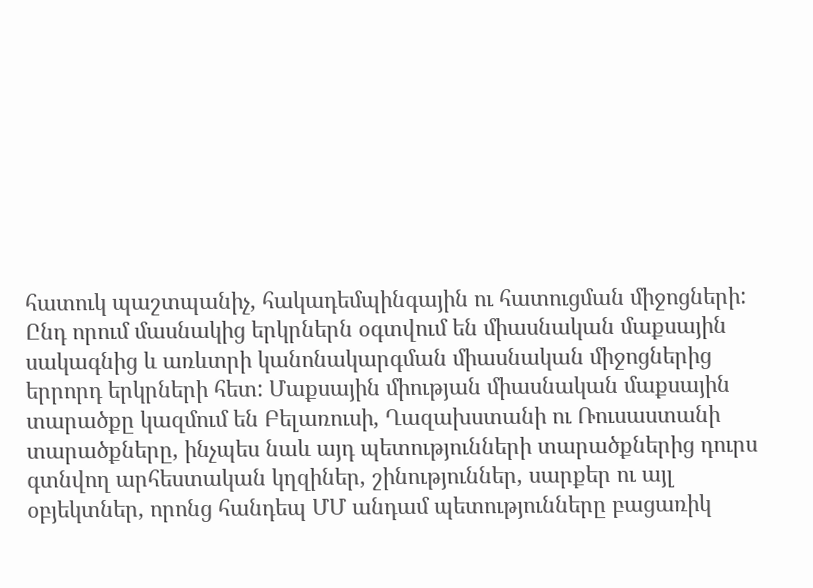հատուկ պաշտպանիչ, հակադեմպինգային ու հատուցման միջոցների: Ընդ որում մասնակից երկրներն օգտվում են միասնական մաքսային սակագնից և առևտրի կանոնակարգման միասնական միջոցներից երրորդ երկրների հետ: Մաքսային միության միասնական մաքսային տարածքը կազմում են Բելառուսի, Ղազախստանի ու Ռուսաստանի տարածքները, ինչպես նաև այդ պետությունների տարածքներից դուրս գտնվող արհեստական կղզիներ, շինություններ, սարքեր ու այլ օբյեկտներ, որոնց հանդեպ ՄՄ անդամ պետությունները բացառիկ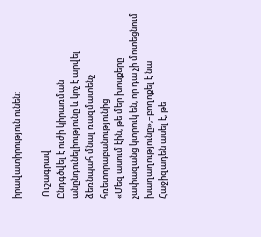իրավատիրություն ունեն:

 Ուշագրավ
Ընդգծվել է ուժի կիրառման անընդունելիությունը և կոչ է արվել ձեռնպահ մնալ ռազմատենչ հռետորաբանությունից
«Մեզ ասում էին, թե մեր խոսքերը չափազանց կտրուկ են, որ դա չի մոտեցնում խաղաղությունը»,–բողոքել է նա
Հաջիզադեն ասել է, թե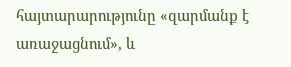հայտարարությունը «զարմանք է առաջացնում», և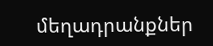մեղադրանքներ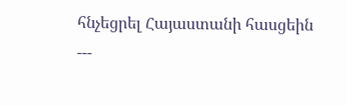հնչեցրել Հայաստանի հասցեին
---